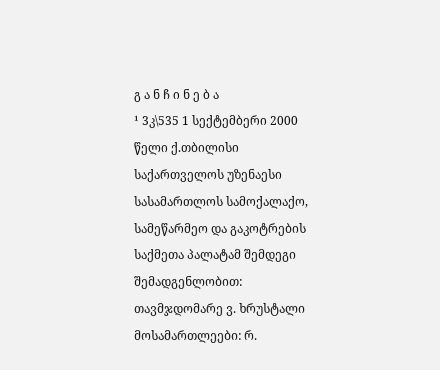გ ა ნ ჩ ი ნ ე ბ ა
¹ 3კ\535 1 სექტემბერი 2000 წელი ქ.თბილისი
საქართველოს უზენაესი სასამართლოს სამოქალაქო, სამეწარმეო და გაკოტრების საქმეთა პალატამ შემდეგი შემადგენლობით:
თავმჯდომარე ვ. ხრუსტალი
მოსამართლეები: რ.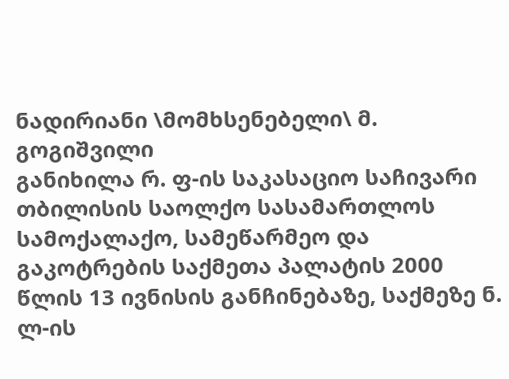ნადირიანი \მომხსენებელი\ მ. გოგიშვილი
განიხილა რ. ფ-ის საკასაციო საჩივარი თბილისის საოლქო სასამართლოს სამოქალაქო, სამეწარმეო და გაკოტრების საქმეთა პალატის 2000 წლის 13 ივნისის განჩინებაზე, საქმეზე ნ. ლ-ის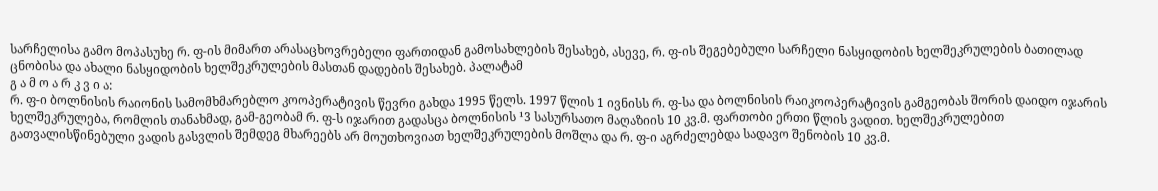სარჩელისა გამო მოპასუხე რ. ფ-ის მიმართ არასაცხოვრებელი ფართიდან გამოსახლების შესახებ, ასევე, რ. ფ-ის შეგებებული სარჩელი ნასყიდობის ხელშეკრულების ბათილად ცნობისა და ახალი ნასყიდობის ხელშეკრულების მასთან დადების შესახებ. პალატამ
გ ა მ ო ა რ კ ვ ი ა:
რ. ფ-ი ბოლნისის რაიონის სამომხმარებლო კოოპერატივის წევრი გახდა 1995 წელს. 1997 წლის 1 ივნისს რ. ფ-სა და ბოლნისის რაიკოოპერატივის გამგეობას შორის დაიდო იჯარის ხელშეკრულება, რომლის თანახმად, გამ-გეობამ რ. ფ-ს იჯარით გადასცა ბოლნისის ¹3 სასურსათო მაღაზიის 10 კვ.მ. ფართობი ერთი წლის ვადით. ხელშეკრულებით გათვალისწინებული ვადის გასვლის შემდეგ მხარეებს არ მოუთხოვიათ ხელშეკრულების მოშლა და რ. ფ-ი აგრძელებდა სადავო შენობის 10 კვ.მ.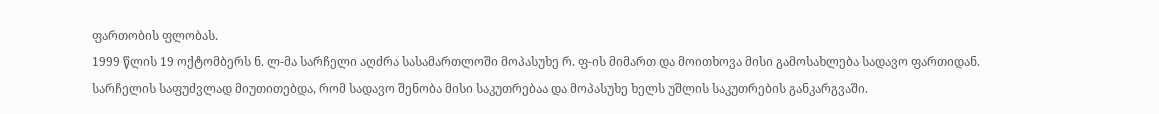ფართობის ფლობას.
1999 წლის 19 ოქტომბერს ნ. ლ-მა სარჩელი აღძრა სასამართლოში მოპასუხე რ. ფ-ის მიმართ და მოითხოვა მისი გამოსახლება სადავო ფართიდან. სარჩელის საფუძვლად მიუთითებდა, რომ სადავო შენობა მისი საკუთრებაა და მოპასუხე ხელს უშლის საკუთრების განკარგვაში.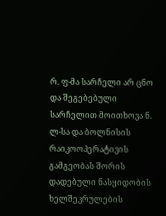რ. ფ-მა სარჩელი არ ცნო და შეგებებული სარჩელით მოითხოვა ნ. ლ-სა და ბოლნისის რაიკოოპერატივის გამგეობას შორის დადებული ნასყიდობის ხელშეკრულების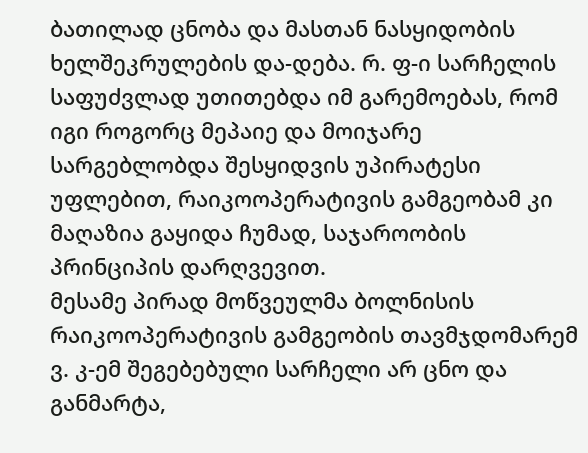ბათილად ცნობა და მასთან ნასყიდობის ხელშეკრულების და-დება. რ. ფ-ი სარჩელის საფუძვლად უთითებდა იმ გარემოებას, რომ იგი როგორც მეპაიე და მოიჯარე სარგებლობდა შესყიდვის უპირატესი უფლებით, რაიკოოპერატივის გამგეობამ კი მაღაზია გაყიდა ჩუმად, საჯაროობის პრინციპის დარღვევით.
მესამე პირად მოწვეულმა ბოლნისის რაიკოოპერატივის გამგეობის თავმჯდომარემ ვ. კ-ემ შეგებებული სარჩელი არ ცნო და განმარტა,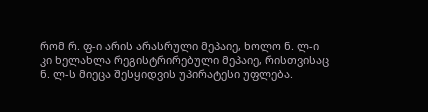რომ რ. ფ-ი არის არასრული მეპაიე, ხოლო ნ. ლ-ი კი ხელახლა რეგისტრირებული მეპაიე, რისთვისაც ნ. ლ-ს მიეცა შესყიდვის უპირატესი უფლება.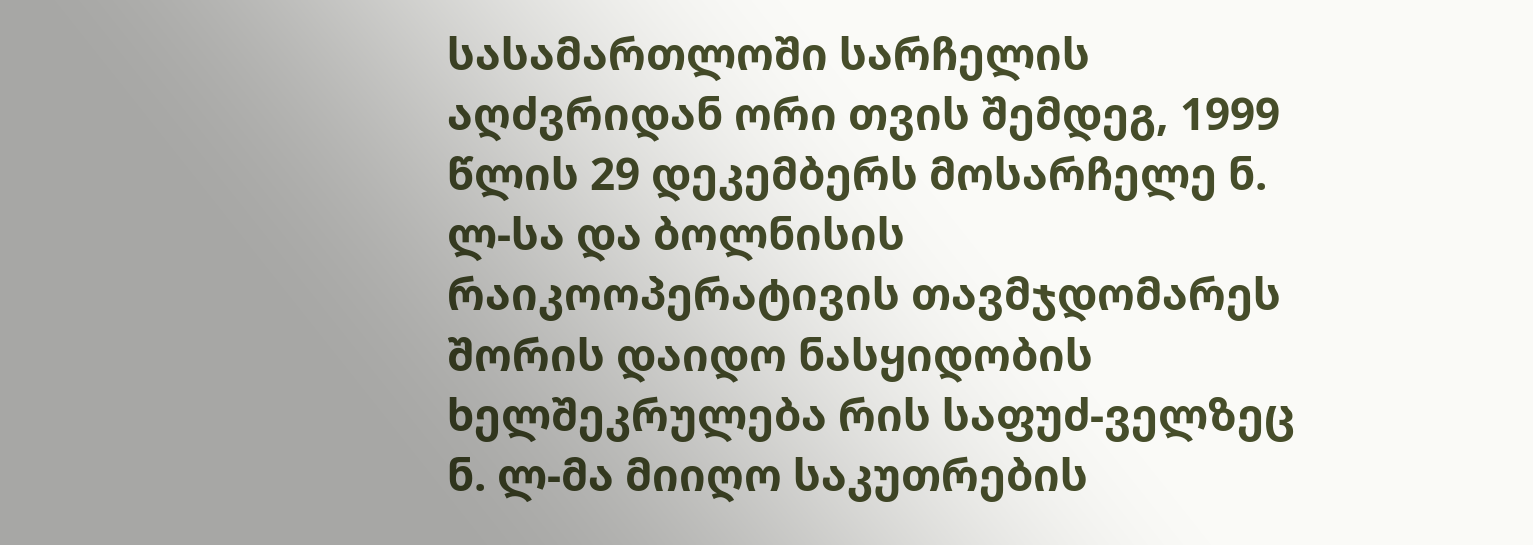სასამართლოში სარჩელის აღძვრიდან ორი თვის შემდეგ, 1999 წლის 29 დეკემბერს მოსარჩელე ნ. ლ-სა და ბოლნისის რაიკოოპერატივის თავმჯდომარეს შორის დაიდო ნასყიდობის ხელშეკრულება რის საფუძ-ველზეც ნ. ლ-მა მიიღო საკუთრების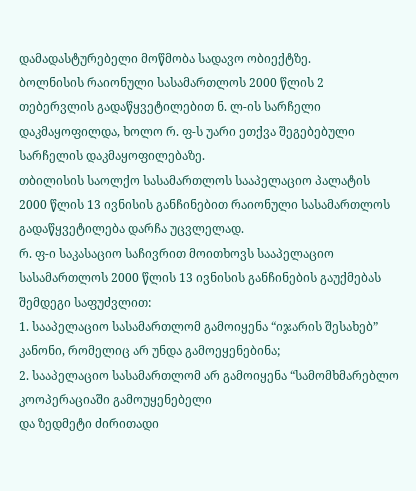დამადასტურებელი მოწმობა სადავო ობიექტზე.
ბოლნისის რაიონული სასამართლოს 2000 წლის 2 თებერვლის გადაწყვეტილებით ნ. ლ-ის სარჩელი დაკმაყოფილდა, ხოლო რ. ფ-ს უარი ეთქვა შეგებებული სარჩელის დაკმაყოფილებაზე.
თბილისის საოლქო სასამართლოს სააპელაციო პალატის 2000 წლის 13 ივნისის განჩინებით რაიონული სასამართლოს გადაწყვეტილება დარჩა უცვლელად.
რ. ფ-ი საკასაციო საჩივრით მოითხოვს სააპელაციო სასამართლოს 2000 წლის 13 ივნისის განჩინების გაუქმებას შემდეგი საფუძვლით:
1. სააპელაციო სასამართლომ გამოიყენა “იჯარის შესახებ” კანონი, რომელიც არ უნდა გამოეყენებინა;
2. სააპელაციო სასამართლომ არ გამოიყენა “სამომხმარებლო კოოპერაციაში გამოუყენებელი
და ზედმეტი ძირითადი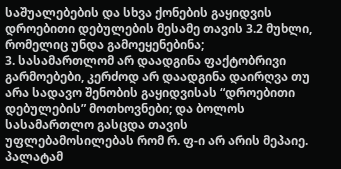საშუალებების და სხვა ქონების გაყიდვის დროებითი დებულების მესამე თავის 3.2 მუხლი, რომელიც უნდა გამოეყენებინა;
3. სასამართლომ არ დაადგინა ფაქტობრივი გარმოებები, კერძოდ არ დაადგინა დაირღვა თუ არა სადავო შენობის გაყიდვისას “დროებითი დებულების” მოთხოვნები; და ბოლოს სასამართლო გასცდა თავის უფლებამოსილებას რომ რ. ფ-ი არ არის მეპაიე.
პალატამ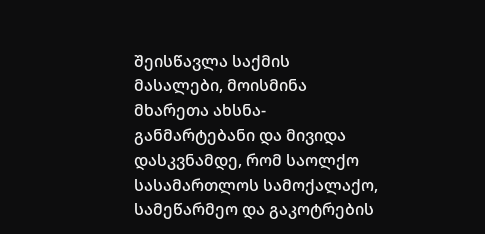შეისწავლა საქმის მასალები, მოისმინა მხარეთა ახსნა-განმარტებანი და მივიდა დასკვნამდე, რომ საოლქო სასამართლოს სამოქალაქო, სამეწარმეო და გაკოტრების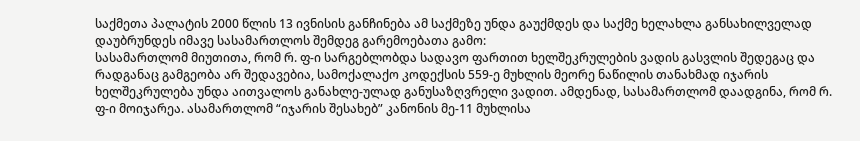საქმეთა პალატის 2000 წლის 13 ივნისის განჩინება ამ საქმეზე უნდა გაუქმდეს და საქმე ხელახლა განსახილველად დაუბრუნდეს იმავე სასამართლოს შემდეგ გარემოებათა გამო:
სასამართლომ მიუთითა, რომ რ. ფ-ი სარგებლობდა სადავო ფართით ხელშეკრულების ვადის გასვლის შედეგაც და რადგანაც გამგეობა არ შედავებია, სამოქალაქო კოდექსის 559-ე მუხლის მეორე ნაწილის თანახმად იჯარის ხელშეკრულება უნდა აითვალოს განახლე-ულად განუსაზღვრელი ვადით. ამდენად, სასამართლომ დაადგინა, რომ რ. ფ-ი მოიჯარეა. ასამართლომ “იჯარის შესახებ” კანონის მე-11 მუხლისა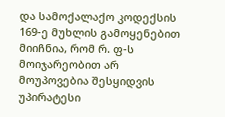და სამოქალაქო კოდექსის 169-ე მუხლის გამოყენებით მიიჩნია, რომ რ. ფ-ს მოიჯარეობით არ მოუპოვებია შესყიდვის უპირატესი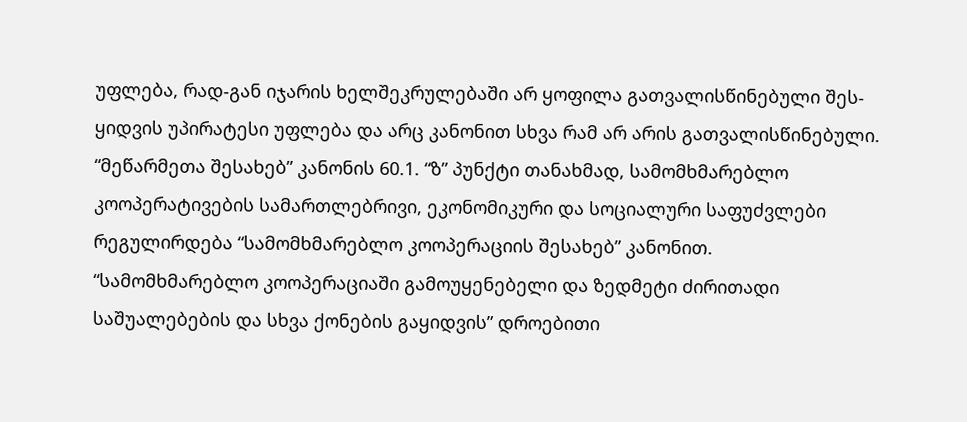უფლება, რად-გან იჯარის ხელშეკრულებაში არ ყოფილა გათვალისწინებული შეს-ყიდვის უპირატესი უფლება და არც კანონით სხვა რამ არ არის გათვალისწინებული.
“მეწარმეთა შესახებ” კანონის 60.1. “ზ” პუნქტი თანახმად, სამომხმარებლო კოოპერატივების სამართლებრივი, ეკონომიკური და სოციალური საფუძვლები რეგულირდება “სამომხმარებლო კოოპერაციის შესახებ” კანონით.
“სამომხმარებლო კოოპერაციაში გამოუყენებელი და ზედმეტი ძირითადი საშუალებების და სხვა ქონების გაყიდვის” დროებითი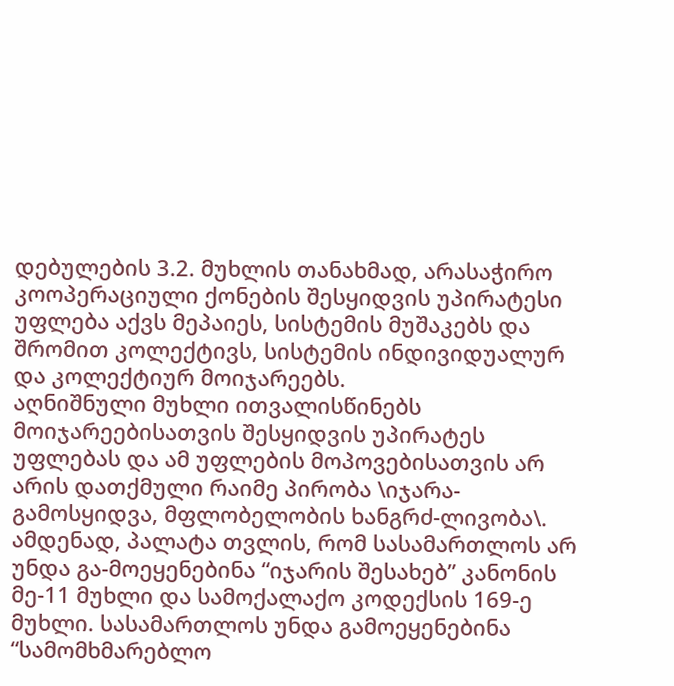დებულების 3.2. მუხლის თანახმად, არასაჭირო კოოპერაციული ქონების შესყიდვის უპირატესი უფლება აქვს მეპაიეს, სისტემის მუშაკებს და შრომით კოლექტივს, სისტემის ინდივიდუალურ და კოლექტიურ მოიჯარეებს.
აღნიშნული მუხლი ითვალისწინებს მოიჯარეებისათვის შესყიდვის უპირატეს უფლებას და ამ უფლების მოპოვებისათვის არ არის დათქმული რაიმე პირობა \იჯარა-გამოსყიდვა, მფლობელობის ხანგრძ-ლივობა\. ამდენად, პალატა თვლის, რომ სასამართლოს არ უნდა გა-მოეყენებინა “იჯარის შესახებ” კანონის მე-11 მუხლი და სამოქალაქო კოდექსის 169-ე მუხლი. სასამართლოს უნდა გამოეყენებინა “სამომხმარებლო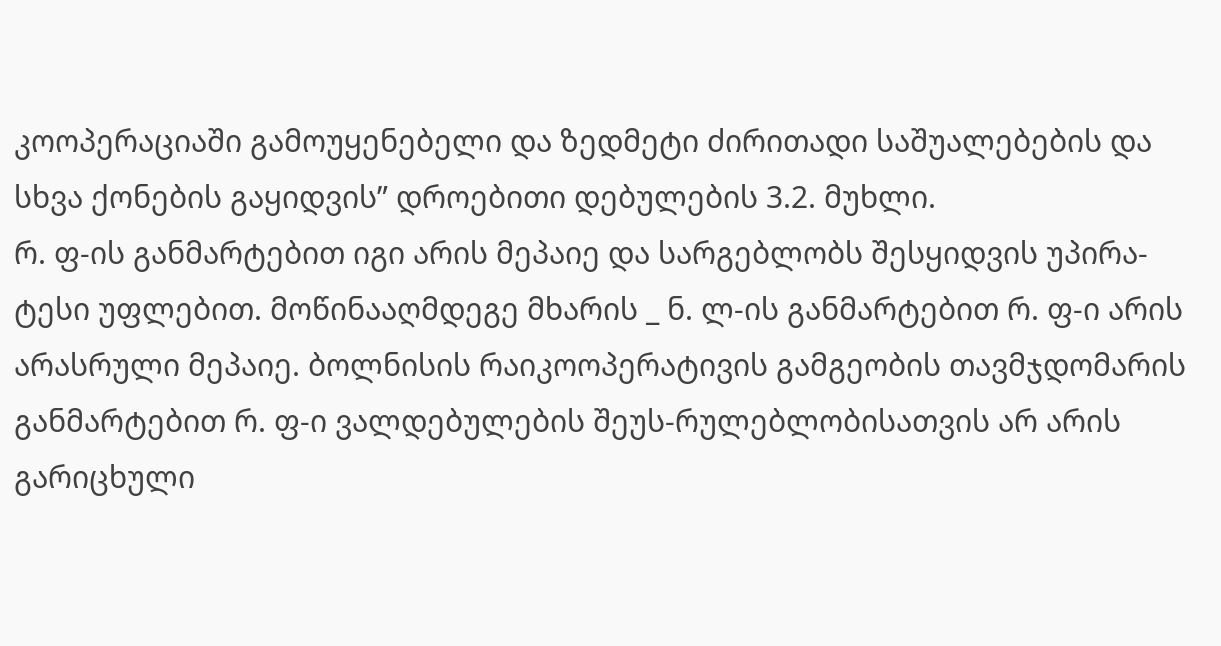კოოპერაციაში გამოუყენებელი და ზედმეტი ძირითადი საშუალებების და სხვა ქონების გაყიდვის” დროებითი დებულების 3.2. მუხლი.
რ. ფ-ის განმარტებით იგი არის მეპაიე და სარგებლობს შესყიდვის უპირა-ტესი უფლებით. მოწინააღმდეგე მხარის _ ნ. ლ-ის განმარტებით რ. ფ-ი არის არასრული მეპაიე. ბოლნისის რაიკოოპერატივის გამგეობის თავმჯდომარის განმარტებით რ. ფ-ი ვალდებულების შეუს-რულებლობისათვის არ არის გარიცხული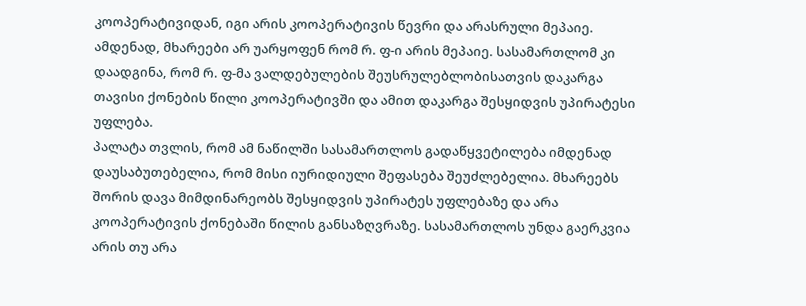კოოპერატივიდან, იგი არის კოოპერატივის წევრი და არასრული მეპაიე. ამდენად, მხარეები არ უარყოფენ რომ რ. ფ-ი არის მეპაიე. სასამართლომ კი დაადგინა, რომ რ. ფ-მა ვალდებულების შეუსრულებლობისათვის დაკარგა თავისი ქონების წილი კოოპერატივში და ამით დაკარგა შესყიდვის უპირატესი უფლება.
პალატა თვლის, რომ ამ ნაწილში სასამართლოს გადაწყვეტილება იმდენად დაუსაბუთებელია, რომ მისი იურიდიული შეფასება შეუძლებელია. მხარეებს შორის დავა მიმდინარეობს შესყიდვის უპირატეს უფლებაზე და არა კოოპერატივის ქონებაში წილის განსაზღვრაზე. სასამართლოს უნდა გაერკვია არის თუ არა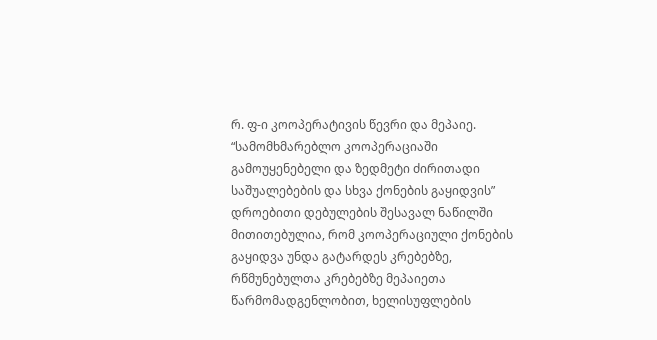რ. ფ-ი კოოპერატივის წევრი და მეპაიე.
“სამომხმარებლო კოოპერაციაში გამოუყენებელი და ზედმეტი ძირითადი საშუალებების და სხვა ქონების გაყიდვის” დროებითი დებულების შესავალ ნაწილში მითითებულია, რომ კოოპერაციული ქონების გაყიდვა უნდა გატარდეს კრებებზე, რწმუნებულთა კრებებზე მეპაიეთა წარმომადგენლობით, ხელისუფლების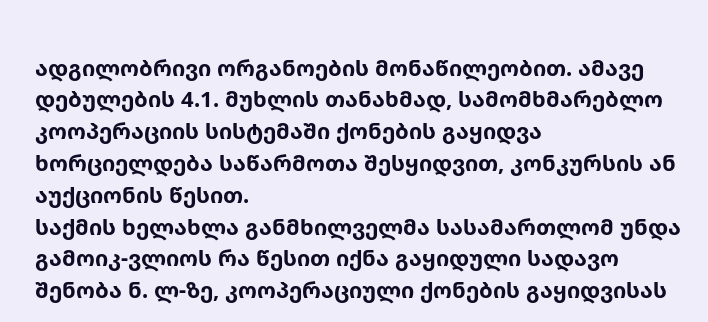ადგილობრივი ორგანოების მონაწილეობით. ამავე დებულების 4.1. მუხლის თანახმად, სამომხმარებლო კოოპერაციის სისტემაში ქონების გაყიდვა ხორციელდება საწარმოთა შესყიდვით, კონკურსის ან აუქციონის წესით.
საქმის ხელახლა განმხილველმა სასამართლომ უნდა გამოიკ-ვლიოს რა წესით იქნა გაყიდული სადავო შენობა ნ. ლ-ზე, კოოპერაციული ქონების გაყიდვისას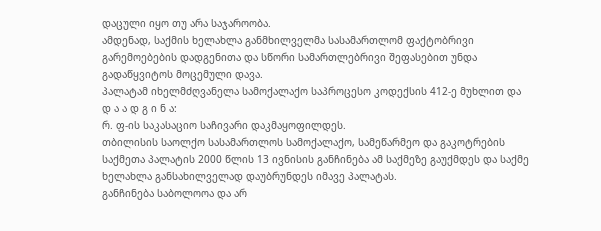დაცული იყო თუ არა საჯაროობა.
ამდენად, საქმის ხელახლა განმხილველმა სასამართლომ ფაქტობრივი გარემოებების დადგენითა და სწორი სამართლებრივი შეფასებით უნდა გადაწყვიტოს მოცემული დავა.
პალატამ იხელმძღვანელა სამოქალაქო საპროცესო კოდექსის 412-ე მუხლით და
დ ა ა დ გ ი ნ ა:
რ. ფ-ის საკასაციო საჩივარი დაკმაყოფილდეს.
თბილისის საოლქო სასამართლოს სამოქალაქო, სამეწარმეო და გაკოტრების საქმეთა პალატის 2000 წლის 13 ივნისის განჩინება ამ საქმეზე გაუქმდეს და საქმე ხელახლა განსახილველად დაუბრუნდეს იმავე პალატას.
განჩინება საბოლოოა და არ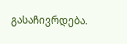გასაჩივრდება.